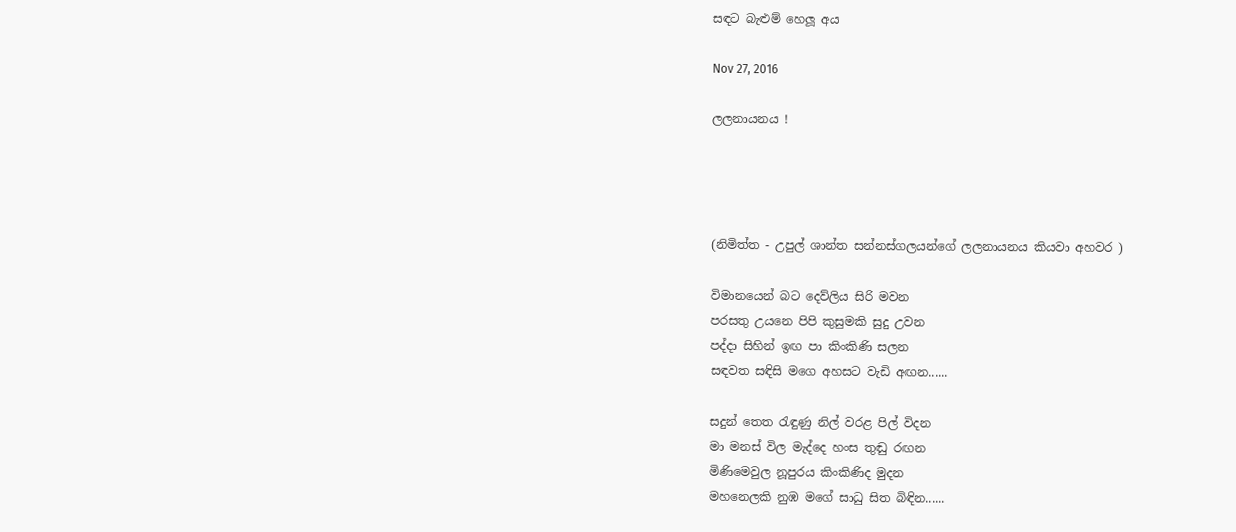සඳට බැළුම් හෙලූ අය

Nov 27, 2016

ලලනායනය !




(නිමිත්ත - උපුල් ශාන්ත සන්නස්ගලයන්ගේ ලලනායනය කියවා අහවර )

විමානයෙන් බට දෙව්ලිය සිරි මවන
පරසතු උයනෙ පිපි කුසුමකි සුදු උවන
පද්දා සිහින් ඉඟ පා කිංකිණි සලන
සඳවත සඳිසි මගෙ අහසට වැඩි අඟන......

සදුන් තෙත රැඳුණු නිල් වරළ පිල් විදන
මා මනස් විල මැද්දෙ හංස තුඬු රඟන
මිණිමෙවුල නූපුරය කිංකිණිද මුදන
මහනෙලකි නුඹ මගේ සාධු සිත බිඳින......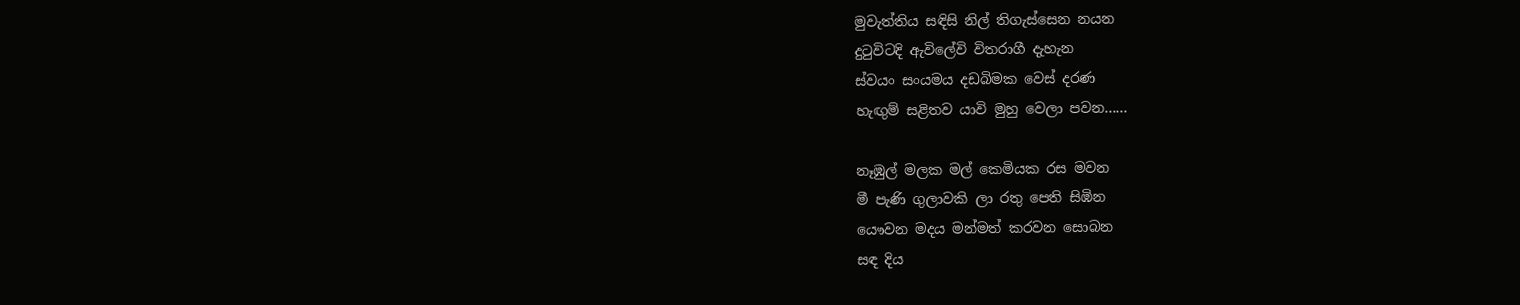මුවැත්තිය සඳිසි නිල් තිගැස්සෙන නයන
දුටුවිටදි ඇවිලේවි විතරාගී දැහැන
ස්වයං සංයමය දඩබිමක වෙස් දරණ
හැඟුම් සළිතව යාවි මුහු වෙලා පවන......

නෑඹුල් මලක මල් කෙමියක රස මවන
මී පැණි ගුලාවකි ලා රතු පෙති සිඹින
යෞවන මදය මන්මත් කරවන සොබන
සඳ දිය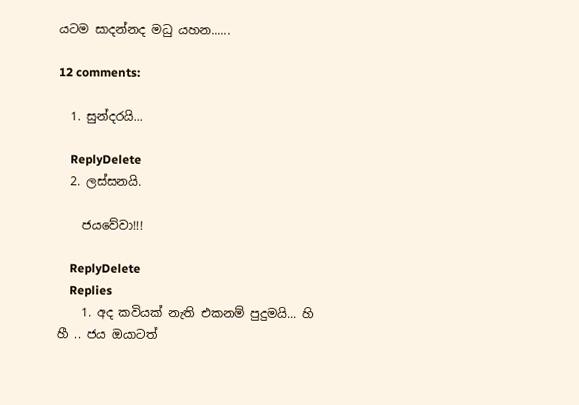යටම සාදන්නද මධු යහන......

12 comments:

  1. සුන්දරයි...

    ReplyDelete
  2. ලස්සනයි.

    ජයවේවා!!!

    ReplyDelete
    Replies
    1. අද කවියක් නැති එකනම් පුදුමයි... හි හී .. ජය ඔයාටත්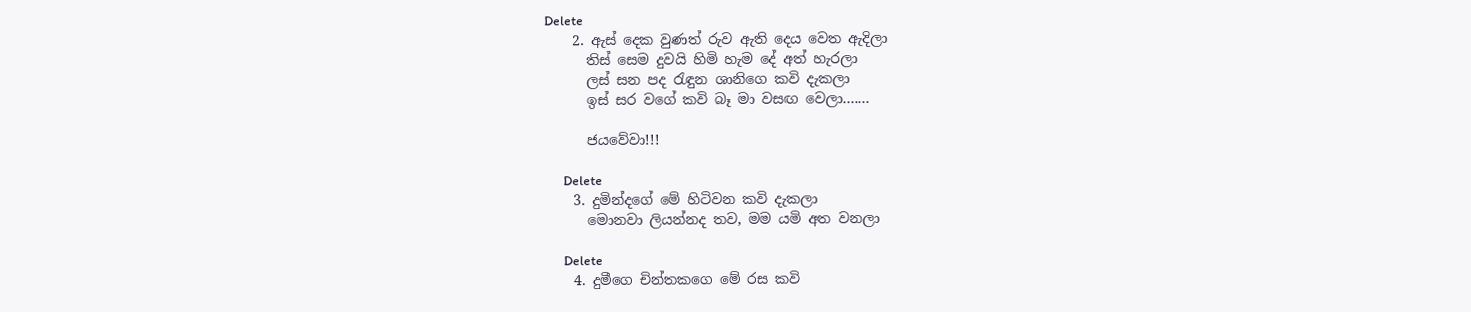Delete
    2. ඇස් දෙක වුණත් රුව ඇති දෙය වෙත ඇදිලා
      තිස් සෙම දුවයි හිමි හැම දේ අත් හැරලා
      ලස් සන පද රැඳුන ශානිගෙ කවි දැකලා
      ඉස් සර වගේ කවි බෑ මා වසඟ වෙලා.......

      ජයවේවා!!!

      Delete
    3. දුමින්දගේ මේ හිටිවන කවි දැකලා
      මොනවා ලියන්නද තව, මම යමි අත වනලා

      Delete
    4. දුමීගෙ චින්තකගෙ මේ රස කවි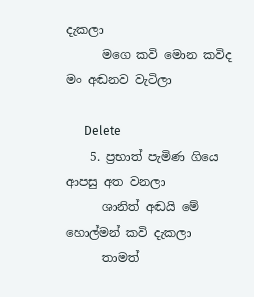දැකලා
      මගෙ කවි මොන කවිද මං අඬනව වැටිලා

      Delete
    5. ප්‍රභාත් පැමිණ ගියෙ ආපසු අත වනලා
      ශානිත් අඬයි මේ හොල්මන් කවි දැකලා
      තාමත්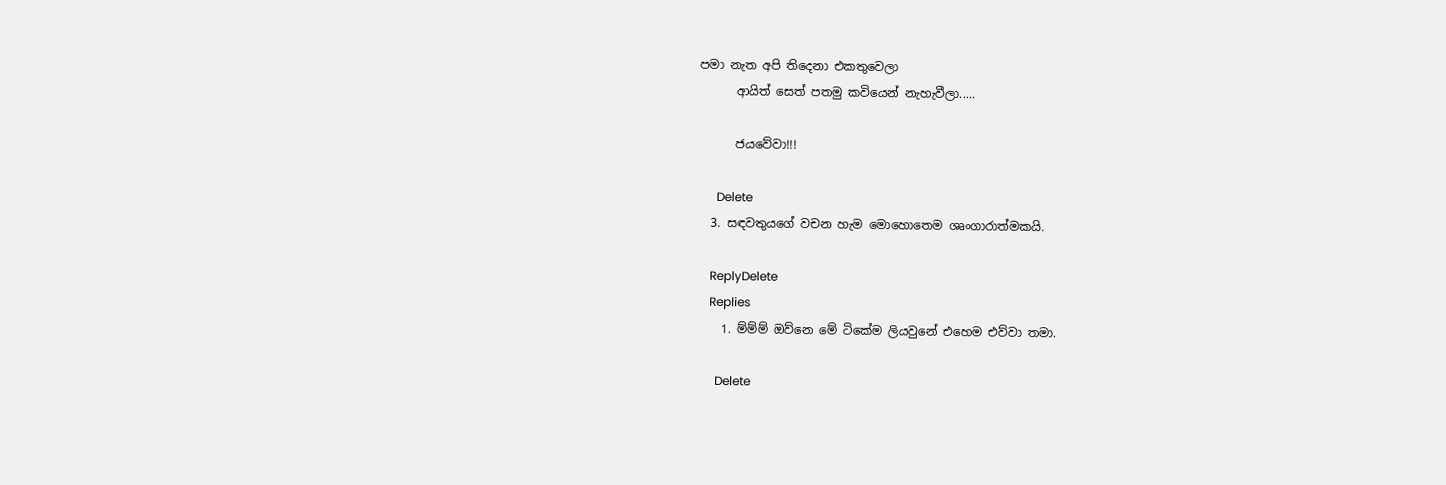පමා නැත අපි තිදෙනා එකතුවෙලා
      ආයිත් සෙත් පතමු කවියෙන් නැහැවීලා.....

      ජයවේවා!!!

      Delete
  3. සඳවතුයගේ වචන හැම මොහොතෙම ශෘංගාරාත්මකයි.

    ReplyDelete
    Replies
    1. ම්ම්ම් ඔව්නෙ මේ ටිකේම ලියවුනේ එහෙම එව්වා තමා.

      Delete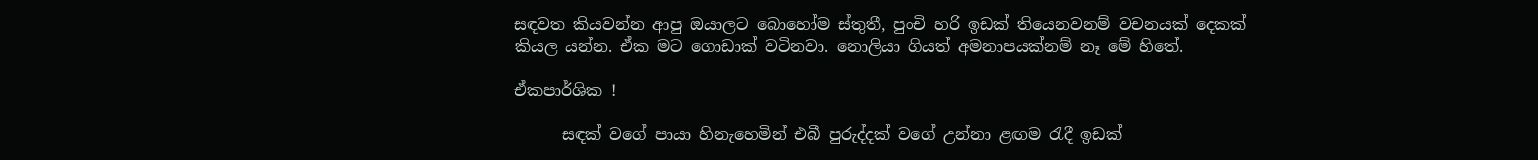සඳවත කියවන්න ආපු ඔයාලට බොහෝම ස්තුතී, පුංචි හරි ඉඩක් තියෙනවනම් වචනයක් දෙකක් කියල යන්න. ඒක මට ගොඩාක් වටිනවා. නොලියා ගියත් අමනාපයක්නම් නෑ මේ හිතේ.

ඒකපාර්ශික !

      සඳක් වගේ පායා හිනැහෙමින් එබී පුරුද්දක් වගේ උන්නා ළඟම රැදී ඉඩක්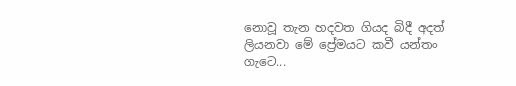නොවූ තැන හදවත ගියද බිදී අදත් ලියනවා මේ ප්‍රේමයට කවී යන්තං ගැටෙ...